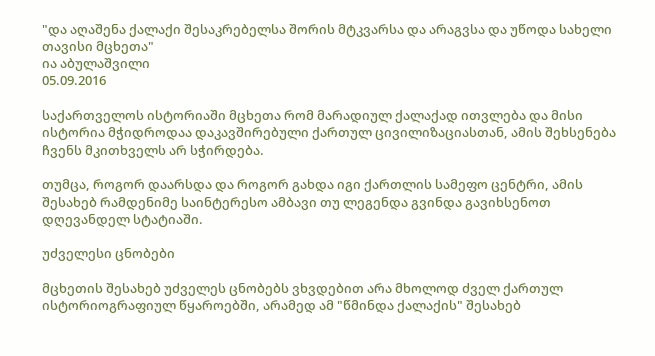"და აღაშენა ქალაქი შესაკრებელსა შორის მტკვარსა და არაგვსა და უწოდა სახელი თავისი მცხეთა"
ია აბულაშვილი
05.09.2016

საქართველოს ისტორიაში მცხეთა რომ მარადიულ ქალაქად ითვლება და მისი ისტორია მჭიდროდაა დაკავშირებული ქართულ ცივილიზაციასთან, ამის შეხსენება ჩვენს მკითხველს არ სჭირდება.

თუმცა, როგორ დაარსდა და როგორ გახდა იგი ქართლის სამეფო ცენტრი, ამის შესახებ რამდენიმე საინტერესო ამბავი თუ ლეგენდა გვინდა გავიხსენოთ დღევანდელ სტატიაში.

უძველესი ცნობები

მცხეთის შესახებ უძველეს ცნობებს ვხვდებით არა მხოლოდ ძველ ქართულ ისტორიოგრაფიულ წყაროებში, არამედ ამ "წმინდა ქალაქის" შესახებ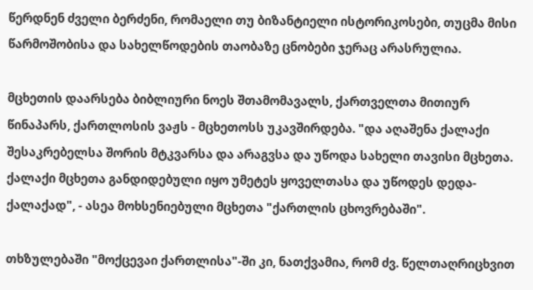წერდნენ ძველი ბერძენი, რომაელი თუ ბიზანტიელი ისტორიკოსები, თუცმა მისი წარმოშობისა და სახელწოდების თაობაზე ცნობები ჯერაც არასრულია.

მცხეთის დაარსება ბიბლიური ნოეს შთამომავალს, ქართველთა მითიურ წინაპარს, ქართლოსის ვაჟს - მცხეთოსს უკავშირდება. "და აღაშენა ქალაქი შესაკრებელსა შორის მტკვარსა და არაგვსა და უწოდა სახელი თავისი მცხეთა. ქალაქი მცხეთა განდიდებული იყო უმეტეს ყოველთასა და უწოდეს დედა-ქალაქად", - ასეა მოხსენიებული მცხეთა "ქართლის ცხოვრებაში".

თხზულებაში "მოქცევაი ქართლისა"-ში კი, ნათქვამია, რომ ძვ. წელთაღრიცხვით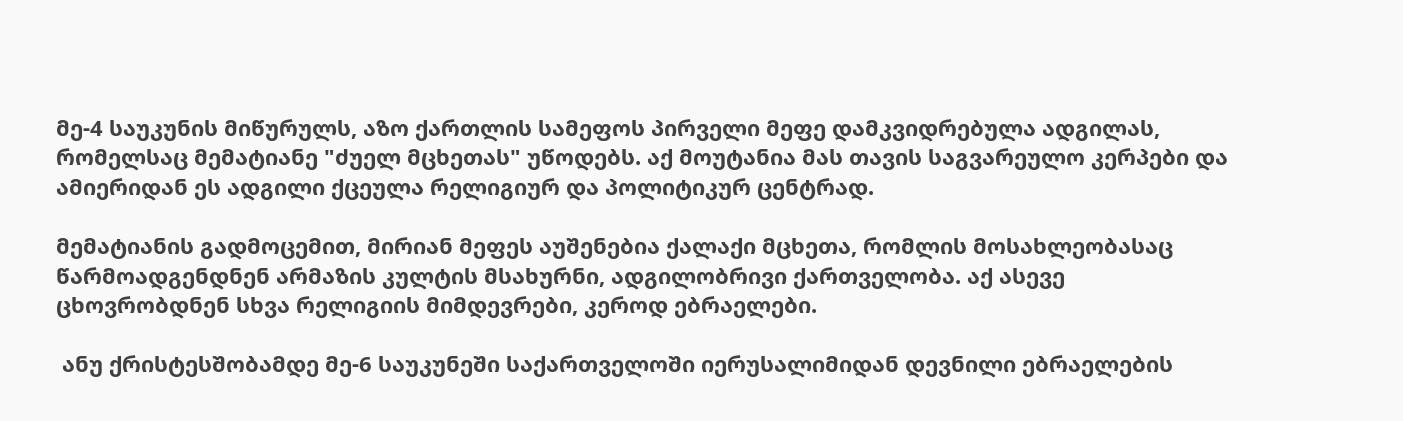მე-4 საუკუნის მიწურულს, აზო ქართლის სამეფოს პირველი მეფე დამკვიდრებულა ადგილას, რომელსაც მემატიანე "ძუელ მცხეთას" უწოდებს. აქ მოუტანია მას თავის საგვარეულო კერპები და ამიერიდან ეს ადგილი ქცეულა რელიგიურ და პოლიტიკურ ცენტრად.

მემატიანის გადმოცემით, მირიან მეფეს აუშენებია ქალაქი მცხეთა, რომლის მოსახლეობასაც წარმოადგენდნენ არმაზის კულტის მსახურნი, ადგილობრივი ქართველობა. აქ ასევე ცხოვრობდნენ სხვა რელიგიის მიმდევრები, კეროდ ებრაელები.

 ანუ ქრისტესშობამდე მე-6 საუკუნეში საქართველოში იერუსალიმიდან დევნილი ებრაელების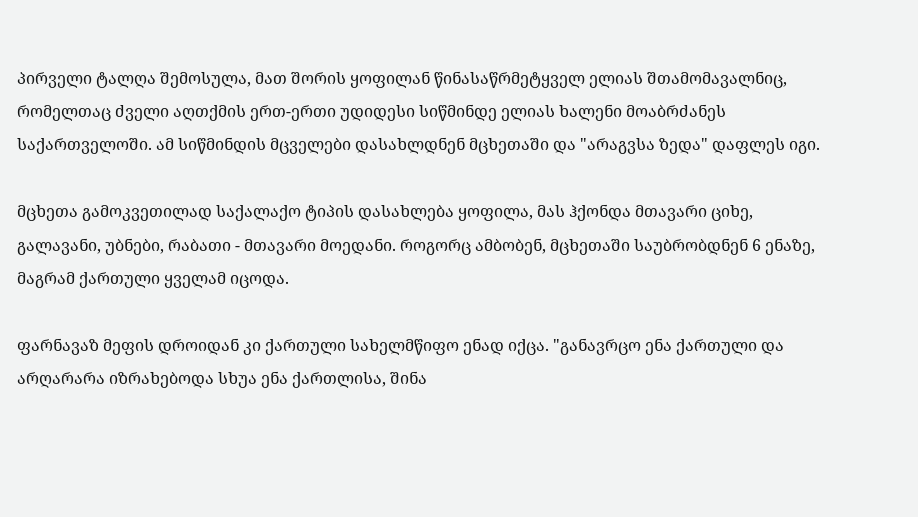პირველი ტალღა შემოსულა, მათ შორის ყოფილან წინასაწრმეტყველ ელიას შთამომავალნიც, რომელთაც ძველი აღთქმის ერთ-ერთი უდიდესი სიწმინდე ელიას ხალენი მოაბრძანეს საქართველოში. ამ სიწმინდის მცველები დასახლდნენ მცხეთაში და "არაგვსა ზედა" დაფლეს იგი.

მცხეთა გამოკვეთილად საქალაქო ტიპის დასახლება ყოფილა, მას ჰქონდა მთავარი ციხე, გალავანი, უბნები, რაბათი - მთავარი მოედანი. როგორც ამბობენ, მცხეთაში საუბრობდნენ 6 ენაზე, მაგრამ ქართული ყველამ იცოდა.

ფარნავაზ მეფის დროიდან კი ქართული სახელმწიფო ენად იქცა. "განავრცო ენა ქართული და არღარარა იზრახებოდა სხუა ენა ქართლისა, შინა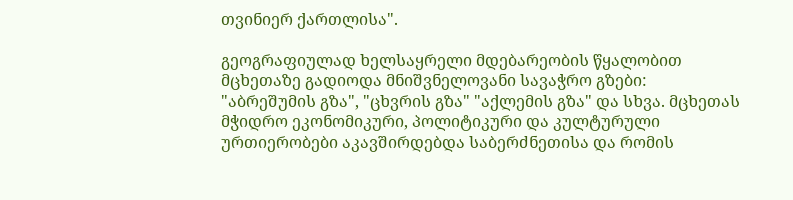თვინიერ ქართლისა".

გეოგრაფიულად ხელსაყრელი მდებარეობის წყალობით მცხეთაზე გადიოდა მნიშვნელოვანი სავაჭრო გზები: "აბრეშუმის გზა", "ცხვრის გზა" "აქლემის გზა" და სხვა. მცხეთას მჭიდრო ეკონომიკური, პოლიტიკური და კულტურული ურთიერობები აკავშირდებდა საბერძნეთისა და რომის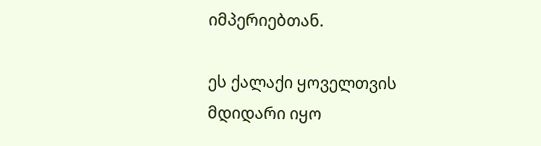იმპერიებთან.

ეს ქალაქი ყოველთვის მდიდარი იყო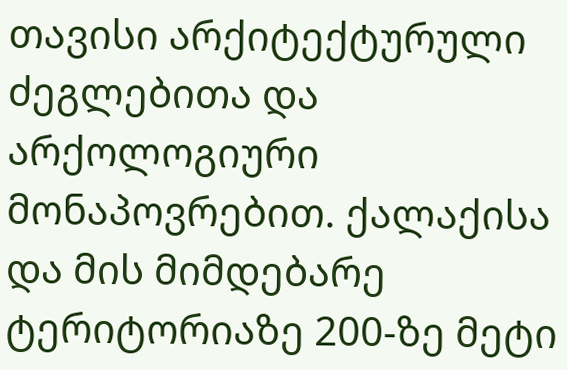თავისი არქიტექტურული ძეგლებითა და არქოლოგიური მონაპოვრებით. ქალაქისა და მის მიმდებარე ტერიტორიაზე 200-ზე მეტი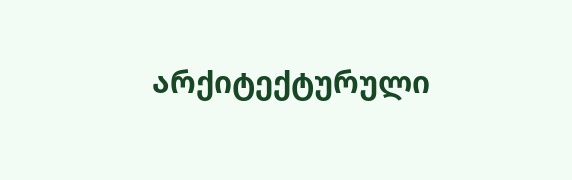არქიტექტურული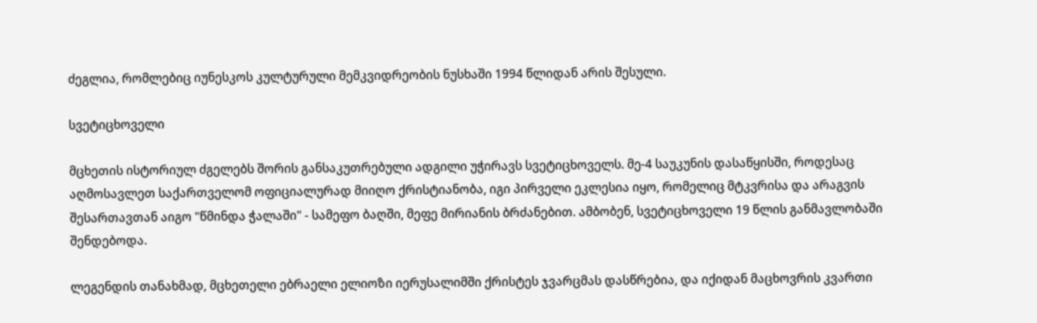ძეგლია, რომლებიც იუნესკოს კულტურული მემკვიდრეობის ნუსხაში 1994 წლიდან არის შესული.

სვეტიცხოველი

მცხეთის ისტორიულ ძგელებს შორის განსაკუთრებული ადგილი უჭირავს სვეტიცხოველს. მე-4 საუკუნის დასაწყისში, როდესაც აღმოსავლეთ საქართველომ ოფიციალურად მიიღო ქრისტიანობა, იგი პირველი ეკლესია იყო, რომელიც მტკვრისა და არაგვის შესართავთან აიგო "წმინდა ჭალაში" - სამეფო ბაღში, მეფე მირიანის ბრძანებით. ამბობენ, სვეტიცხოველი 19 წლის განმავლობაში შენდებოდა.

ლეგენდის თანახმად, მცხეთელი ებრაელი ელიოზი იერუსალიმში ქრისტეს ჯვარცმას დასწრებია, და იქიდან მაცხოვრის კვართი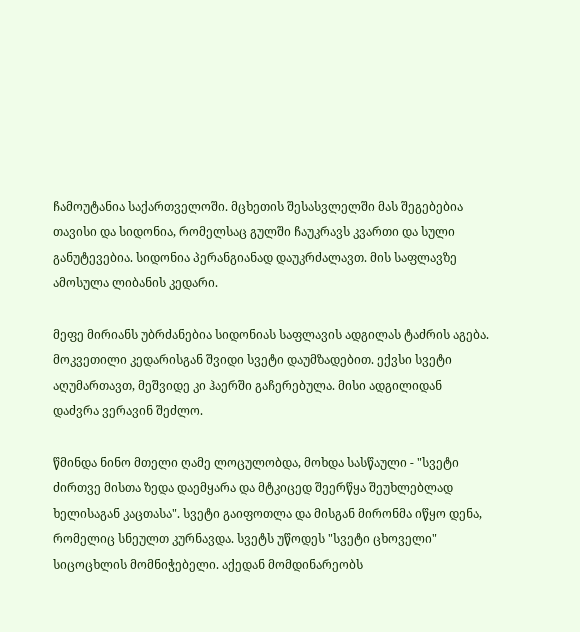ჩამოუტანია საქართველოში. მცხეთის შესასვლელში მას შეგებებია თავისი და სიდონია, რომელსაც გულში ჩაუკრავს კვართი და სული განუტევებია. სიდონია პერანგიანად დაუკრძალავთ. მის საფლავზე ამოსულა ლიბანის კედარი.

მეფე მირიანს უბრძანებია სიდონიას საფლავის ადგილას ტაძრის აგება. მოკვეთილი კედარისგან შვიდი სვეტი დაუმზადებით. ექვსი სვეტი აღუმართავთ, მეშვიდე კი ჰაერში გაჩერებულა. მისი ადგილიდან დაძვრა ვერავინ შეძლო.

წმინდა ნინო მთელი ღამე ლოცულობდა, მოხდა სასწაული - "სვეტი ძირთვე მისთა ზედა დაემყარა და მტკიცედ შეერწყა შეუხლებლად ხელისაგან კაცთასა". სვეტი გაიფოთლა და მისგან მირონმა იწყო დენა, რომელიც სნეულთ კურნავდა. სვეტს უწოდეს "სვეტი ცხოველი" სიცოცხლის მომნიჭებელი. აქედან მომდინარეობს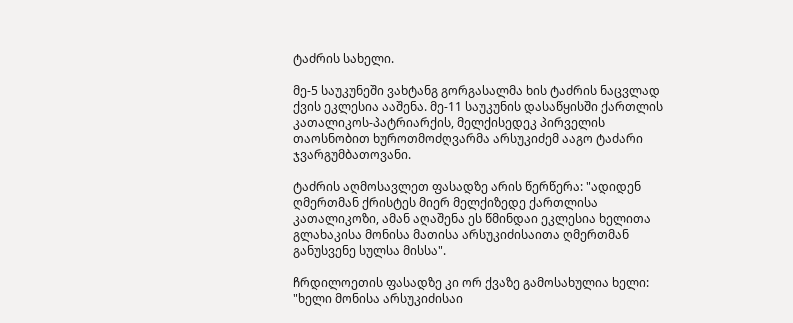ტაძრის სახელი.

მე-5 საუკუნეში ვახტანგ გორგასალმა ხის ტაძრის ნაცვლად ქვის ეკლესია ააშენა. მე-11 საუკუნის დასაწყისში ქართლის კათალიკოს-პატრიარქის, მელქისედეკ პირველის თაოსნობით ხუროთმოძღვარმა არსუკიძემ ააგო ტაძარი ჯვარგუმბათოვანი.

ტაძრის აღმოსავლეთ ფასადზე არის წერწერა: "ადიდენ ღმერთმან ქრისტეს მიერ მელქიზედე ქართლისა კათალიკოზი, ამან აღაშენა ეს წმინდაი ეკლესია ხელითა გლახაკისა მონისა მათისა არსუკიძისაითა ღმერთმან განუსვენე სულსა მისსა".

ჩრდილოეთის ფასადზე კი ორ ქვაზე გამოსახულია ხელი: "ხელი მონისა არსუკიძისაი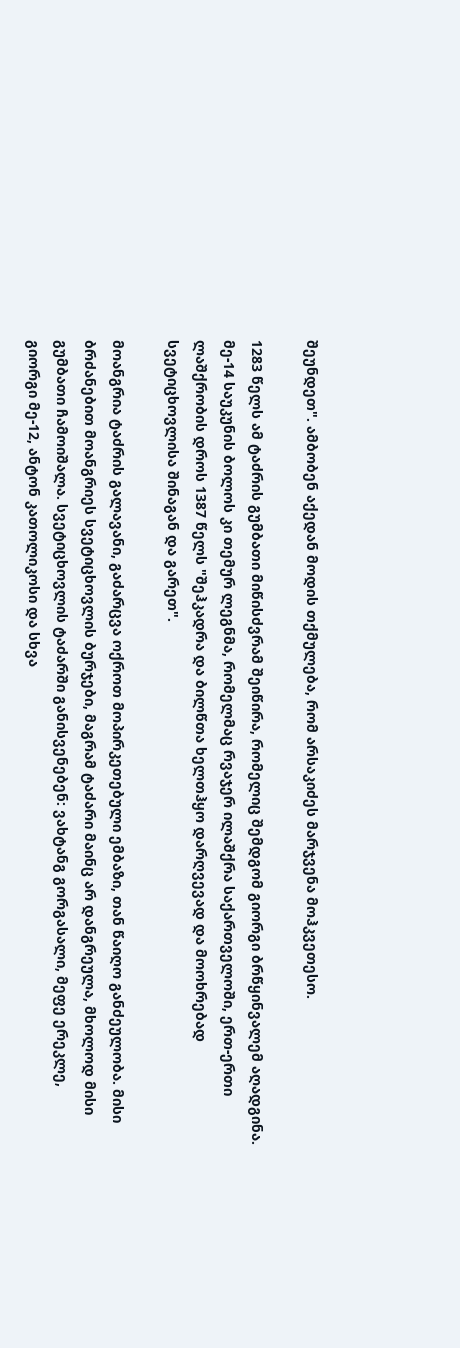შეუნდეთ". ამბობენ აქედან მოდის თქმულება, რომ არსაკიძეს მარჯვენა მოჰკვეთესო.

1283 წელს ამ ტაძრის გუმბათი მიწისძვრამ შეიწირა, რომელიც შემდგომ გიორგი ბრწყინვალემ აღადგინა. მე-14 საუკუნის ბოლოს კი თემურ ლეგნმა, რომელმაც რვაჯერ ილაშქრა საქართველოში, ერთ-ერთი ლაშქრობის დროს 1387 წელს "შეჰკადრა და ბილწთა ხელთჰყო დარღვევად და მოოხრებად სვეტიცხოვლისა შინაგან და გარეთ".

მოანგრია ტაძრის გალავანი, გაძარცვა ოქროთ მოპირკეთებული ემბაზი, თან წაიღო განძეულობა. მისი ბრძანებით მოანგრიეს სვეტიცხოვლის ბურჯები, მაგრამ ტაძარი მაინც არ დანგრეულა, მხოლოდ მისი გუმბათი ჩამოიშალა. სვეტიცხოვლის ტაძარში განისვენებენ: ვახტანგ გორგასალი, მეფე ერეკლე, გიორგი მე-12, ანტონ კათოლიკოსი და სხვა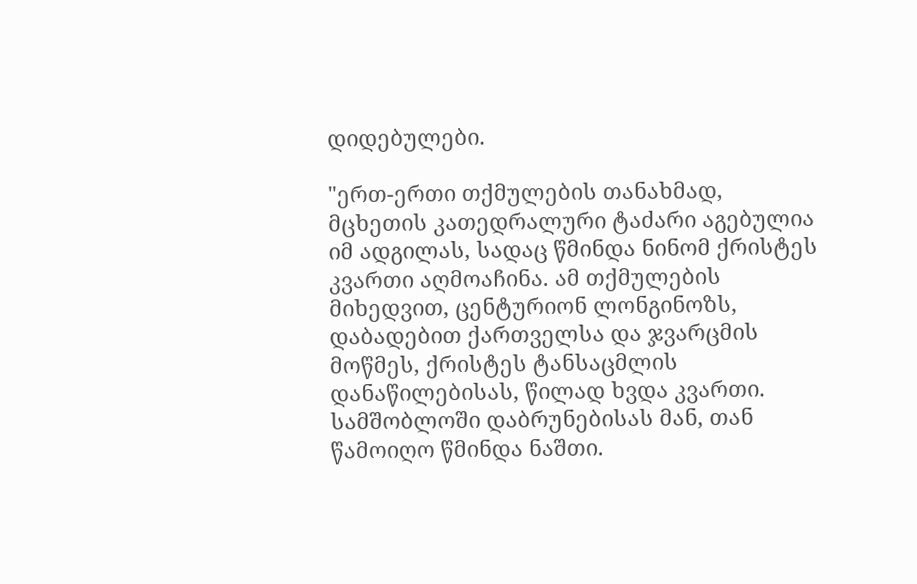დიდებულები.

"ერთ-ერთი თქმულების თანახმად, მცხეთის კათედრალური ტაძარი აგებულია იმ ადგილას, სადაც წმინდა ნინომ ქრისტეს კვართი აღმოაჩინა. ამ თქმულების მიხედვით, ცენტურიონ ლონგინოზს, დაბადებით ქართველსა და ჯვარცმის მოწმეს, ქრისტეს ტანსაცმლის დანაწილებისას, წილად ხვდა კვართი. სამშობლოში დაბრუნებისას მან, თან წამოიღო წმინდა ნაშთი.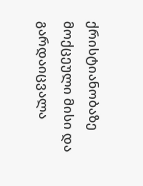ქრისტიანობაზე მოქცეული მისი და გარდაიცვალა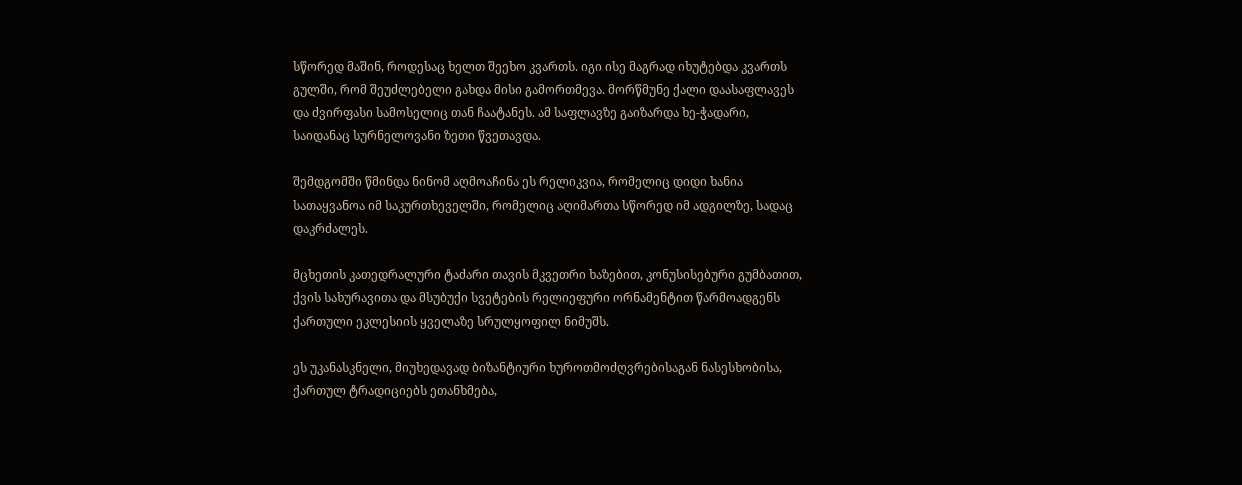სწორედ მაშინ, როდესაც ხელთ შეეხო კვართს. იგი ისე მაგრად იხუტებდა კვართს გულში, რომ შეუძლებელი გახდა მისი გამორთმევა. მორწმუნე ქალი დაასაფლავეს და ძვირფასი სამოსელიც თან ჩაატანეს. ამ საფლავზე გაიზარდა ხე-ჭადარი, საიდანაც სურნელოვანი ზეთი წვეთავდა.

შემდგომში წმინდა ნინომ აღმოაჩინა ეს რელიკვია, რომელიც დიდი ხანია სათაყვანოა იმ საკურთხეველში, რომელიც აღიმართა სწორედ იმ ადგილზე, სადაც დაკრძალეს.

მცხეთის კათედრალური ტაძარი თავის მკვეთრი ხაზებით, კონუსისებური გუმბათით, ქვის სახურავითა და მსუბუქი სვეტების რელიეფური ორნამენტით წარმოადგენს ქართული ეკლესიის ყველაზე სრულყოფილ ნიმუშს.

ეს უკანასკნელი, მიუხედავად ბიზანტიური ხუროთმოძღვრებისაგან ნასესხობისა, ქართულ ტრადიციებს ეთანხმება,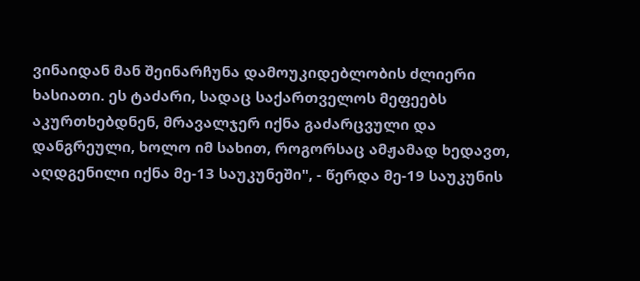ვინაიდან მან შეინარჩუნა დამოუკიდებლობის ძლიერი ხასიათი. ეს ტაძარი, სადაც საქართველოს მეფეებს აკურთხებდნენ, მრავალჯერ იქნა გაძარცვული და დანგრეული, ხოლო იმ სახით, როგორსაც ამჟამად ხედავთ, აღდგენილი იქნა მე-13 საუკუნეში", - წერდა მე-19 საუკუნის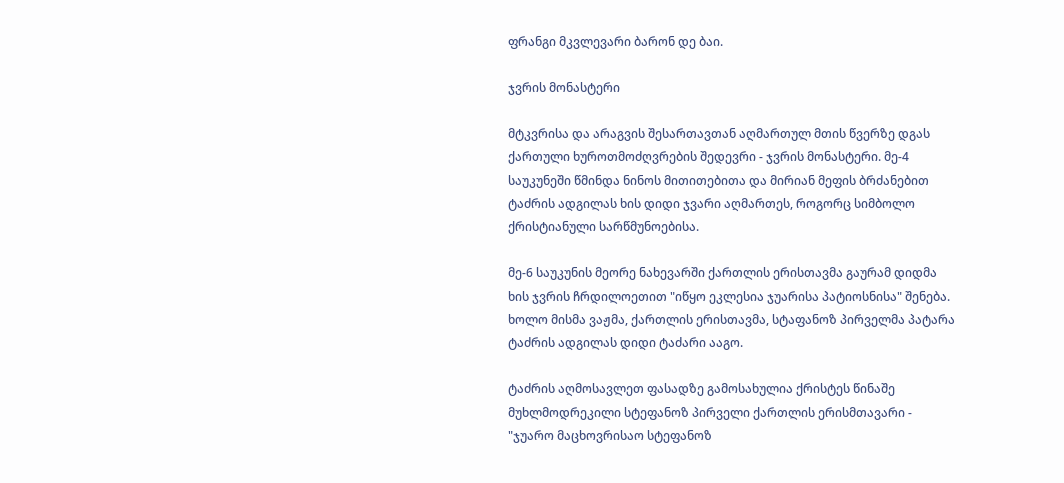ფრანგი მკვლევარი ბარონ დე ბაი.

ჯვრის მონასტერი

მტკვრისა და არაგვის შესართავთან აღმართულ მთის წვერზე დგას ქართული ხუროთმოძღვრების შედევრი - ჯვრის მონასტერი. მე-4 საუკუნეში წმინდა ნინოს მითითებითა და მირიან მეფის ბრძანებით ტაძრის ადგილას ხის დიდი ჯვარი აღმართეს, როგორც სიმბოლო ქრისტიანული სარწმუნოებისა.

მე-6 საუკუნის მეორე ნახევარში ქართლის ერისთავმა გაურამ დიდმა ხის ჯვრის ჩრდილოეთით "იწყო ეკლესია ჯუარისა პატიოსნისა" შენება. ხოლო მისმა ვაჟმა, ქართლის ერისთავმა, სტაფანოზ პირველმა პატარა ტაძრის ადგილას დიდი ტაძარი ააგო.

ტაძრის აღმოსავლეთ ფასადზე გამოსახულია ქრისტეს წინაშე მუხლმოდრეკილი სტეფანოზ პირველი ქართლის ერისმთავარი - "ჯუარო მაცხოვრისაო სტეფანოზ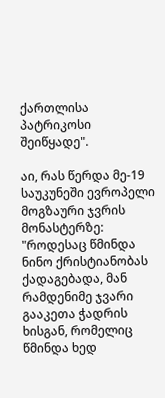ქართლისა პატრიკოსი შეიწყადე".

აი, რას წერდა მე-19 საუკუნეში ევროპელი მოგზაური ჯვრის მონასტერზე: "როდესაც წმინდა ნინო ქრისტიანობას ქადაგებადა, მან რამდენიმე ჯვარი გააკეთა ჭადრის ხისგან, რომელიც წმინდა ხედ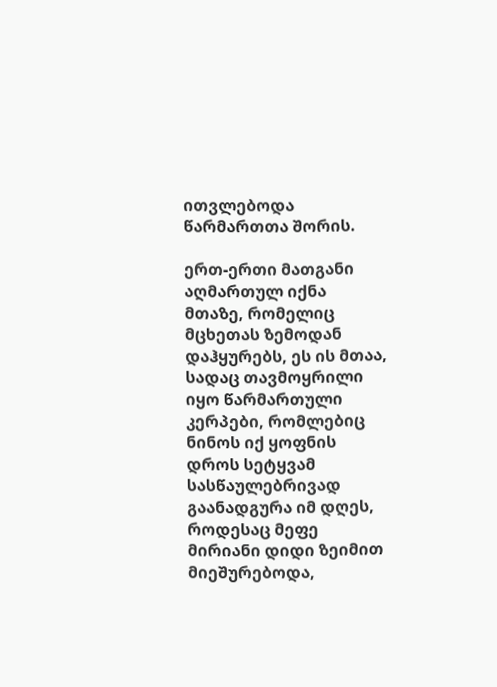ითვლებოდა წარმართთა შორის.

ერთ-ერთი მათგანი აღმართულ იქნა მთაზე, რომელიც მცხეთას ზემოდან დაჰყურებს, ეს ის მთაა, სადაც თავმოყრილი იყო წარმართული კერპები, რომლებიც ნინოს იქ ყოფნის დროს სეტყვამ სასწაულებრივად გაანადგურა იმ დღეს, როდესაც მეფე მირიანი დიდი ზეიმით მიეშურებოდა,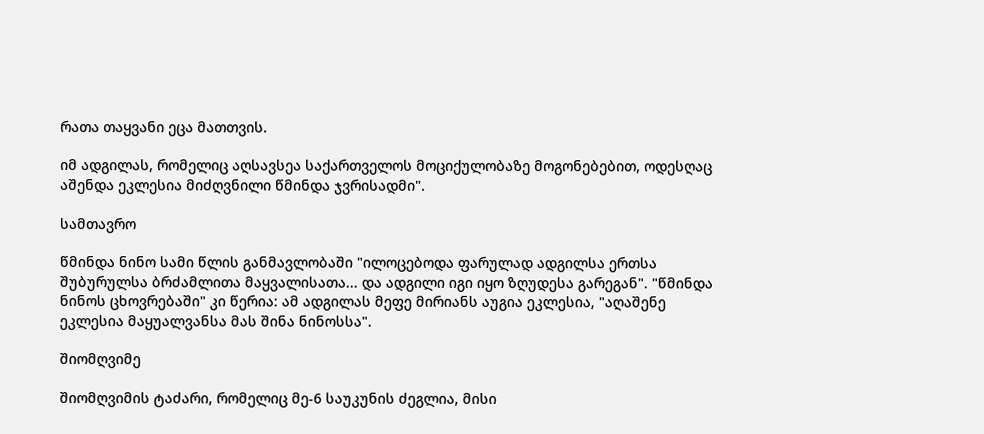რათა თაყვანი ეცა მათთვის.

იმ ადგილას, რომელიც აღსავსეა საქართველოს მოციქულობაზე მოგონებებით, ოდესღაც აშენდა ეკლესია მიძღვნილი წმინდა ჯვრისადმი".

სამთავრო

წმინდა ნინო სამი წლის განმავლობაში "ილოცებოდა ფარულად ადგილსა ერთსა შუბურულსა ბრძამლითა მაყვალისათა... და ადგილი იგი იყო ზღუდესა გარეგან". "წმინდა ნინოს ცხოვრებაში" კი წერია: ამ ადგილას მეფე მირიანს აუგია ეკლესია, "აღაშენე ეკლესია მაყუალვანსა მას შინა ნინოსსა".

შიომღვიმე

შიომღვიმის ტაძარი, რომელიც მე-6 საუკუნის ძეგლია, მისი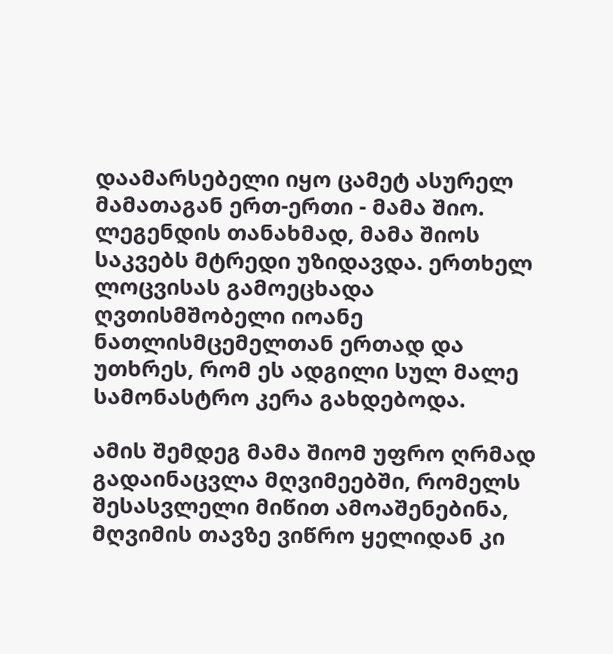დაამარსებელი იყო ცამეტ ასურელ მამათაგან ერთ-ერთი - მამა შიო. ლეგენდის თანახმად, მამა შიოს საკვებს მტრედი უზიდავდა. ერთხელ ლოცვისას გამოეცხადა ღვთისმშობელი იოანე ნათლისმცემელთან ერთად და უთხრეს, რომ ეს ადგილი სულ მალე სამონასტრო კერა გახდებოდა.

ამის შემდეგ მამა შიომ უფრო ღრმად გადაინაცვლა მღვიმეებში, რომელს შესასვლელი მიწით ამოაშენებინა, მღვიმის თავზე ვიწრო ყელიდან კი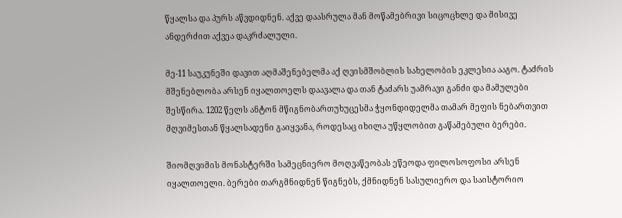წყალსა და პურს აწვდიდნენ. აქვე დაასრულა მან მოწამებრივი სიცოცხლე და მისივე ანდერძით აქვეა დაკრძალული.

მე-11 საუკუნეში დავით აღმაშენებელმა აქ ღვისმშობლის სახელობის ეკლესია ააგო. ტაძრის მშენებლობა არსენ იყალთოელს დაავალა და თან ტაძარს უამრავი განძი და მამულები შესწირა. 1202 წელს ანტონ მწიგნობართუხუცესმა ჭყონდიდელმა თამარ მეფის ნებართვით მღვიმესთან წყალსადენი გაიყვანა, როდესაც იხილა უწყლობით გაწამებული ბერები.

შიომღვიმის მონასტერში სამეცნიერო მოღვაწეობას ეწეოდა ფილოსოფოსი არსენ იყალთოელი. ბერები თარგმნიდნენ წიგნებს, ქმნიდნენ სასულიერო და საისტორიო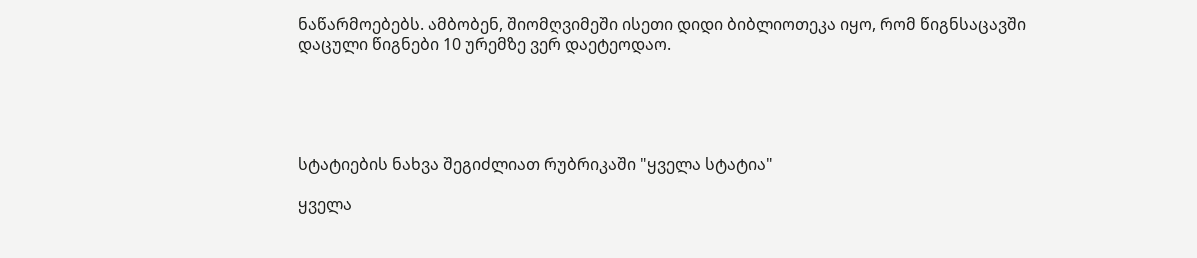ნაწარმოებებს. ამბობენ, შიომღვიმეში ისეთი დიდი ბიბლიოთეკა იყო, რომ წიგნსაცავში დაცული წიგნები 10 ურემზე ვერ დაეტეოდაო.





სტატიების ნახვა შეგიძლიათ რუბრიკაში "ყველა სტატია"

ყველა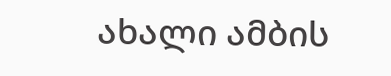ახალი ამბის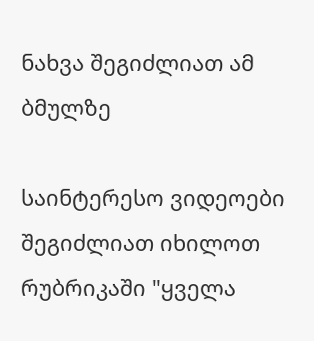ნახვა შეგიძლიათ ამ ბმულზე

საინტერესო ვიდეოები შეგიძლიათ იხილოთ რუბრიკაში "ყველა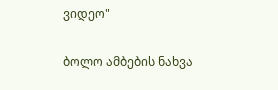ვიდეო"

ბოლო ამბების ნახვა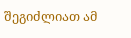შეგიძლიათ ამ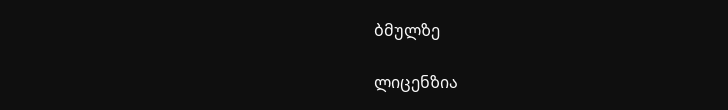ბმულზე

ლიცენზია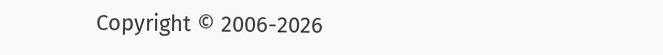Copyright © 2006-2026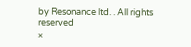by Resonance ltd. . All rights reserved
×